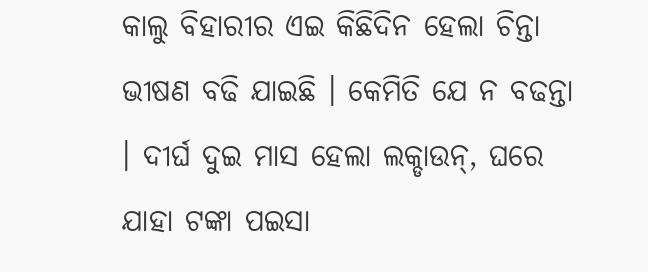କାଲୁ ବିହାରୀର ଏଇ କିଛିଦିନ ହେଲା ଚିନ୍ତା ଭୀଷଣ ବଢି ଯାଇଛି । କେମିତି ଯେ ନ ବଢନ୍ତା । ଦୀର୍ଘ ଦୁଇ ମାସ ହେଲା ଲକ୍ଡାଉନ୍, ଘରେ ଯାହା ଟଙ୍କା ପଇସା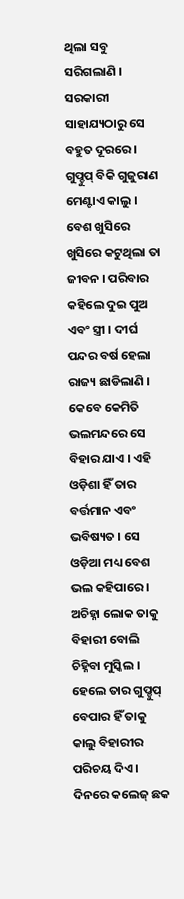ଥିଲା ସବୁ ସରିଗଲାଣି । ସରକାରୀ ସାହାଯ୍ୟଠାରୁ ସେ ବହୁତ ଦୂରରେ ।
ଗୁପ୍ଚୁପ୍ ବିକି ଗୁଜୁରାଣ ମେଣ୍ଟାଏ କାଲୁ । ବେଶ ଖୁସିରେ ଖୁସିରେ କଟୁଥିଲା ତା ଜୀବନ । ପରିବାର କହିଲେ ଦୁଇ ପୁଅ ଏବଂ ସ୍ତ୍ରୀ । ଦୀର୍ଘ ପନ୍ଦର ବର୍ଷ ହେଲା ରାଜ୍ୟ ଛାଡିଲାଣି । କେବେ କେମିତି ଭଲମନ୍ଦରେ ସେ ବିହାର ଯାଏ । ଏହି ଓଡ଼ିଶା ହିଁ ତାର ବର୍ତ୍ତମାନ ଏବଂ ଭବିଷ୍ୟତ । ସେ ଓଡ଼ିଆ ମଧ୍ୟ ବେଶ ଭଲ କହିପାରେ । ଅଚିହ୍ନା ଲୋକ ତାକୁ ବିହାରୀ ବୋଲି ଚିହ୍ନିବା ମୁସ୍କିଲ । ହେଲେ ତାର ଗୁପ୍ଚୁପ୍ ବେପାର ହିଁ ତାକୁ କାଲୁ ବିହାରୀର ପରିଚୟ ଦିଏ ।
ଦିନରେ କଲେଜ୍ ଛକ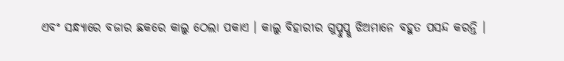ଏବଂ ସନ୍ଧ୍ୟାରେ ବଜାର ଛକରେ କାଲୁ ଠେଲା ପକାଏ । କାଲୁ ବିହାରୀର ଗୁପ୍ଚୁପ୍କୁ ଝିଅମାନେ ବହୁତ ପସନ୍ଦ କରନ୍ତି ।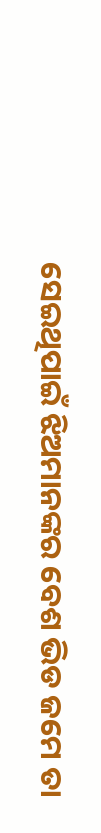ସେଇଥିପାଇଁ ଝିଅମାନଙ୍କର ବେଶ ଭିଡ ଜମେ ତା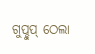ଗୁପ୍ଚୁପ୍ ଠେଲା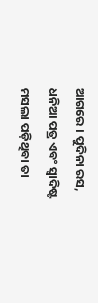ଆଗରେ । ପୁଦିନା ରସ, ଧନିଆ ପତ୍ର ଏବଂ ସ୍ୱାଦିଷ୍ଟ ମସଲା ପଡ଼ିଥିବା ତା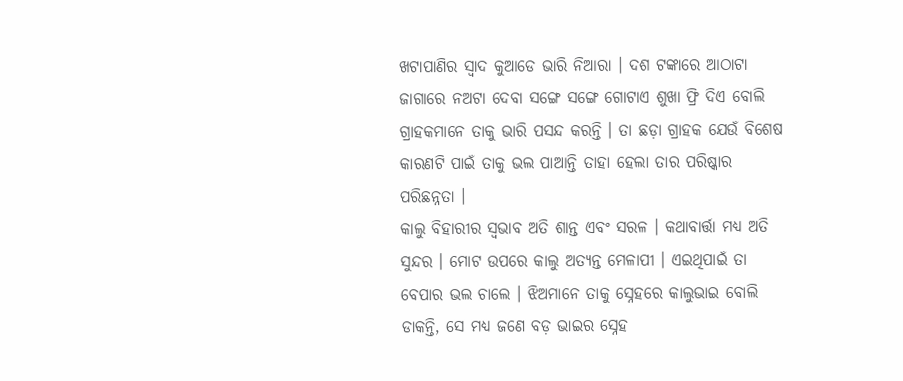ଖଟାପାଣିର ସ୍ୱାଦ କୁଆଡେ ଭାରି ନିଆରା । ଦଶ ଟଙ୍କାରେ ଆଠାଟା ଜାଗାରେ ନଅଟା ଦେବା ସଙ୍ଗେ ସଙ୍ଗେ ଗୋଟାଏ ଶୁଖା ଫ୍ରି ଦିଏ ବୋଲି ଗ୍ରାହକମାନେ ତାକୁ ଭାରି ପସନ୍ଦ କରନ୍ତି । ତା ଛଡ଼ା ଗ୍ରାହକ ଯେଉଁ ବିଶେଷ କାରଣଟି ପାଇଁ ତାକୁ ଭଲ ପାଆନ୍ତି ତାହା ହେଲା ତାର ପରିଷ୍କାର ପରିଛନ୍ନତା ।
କାଲୁ ବିହାରୀର ସ୍ୱଭାବ ଅତି ଶାନ୍ତ ଏବଂ ସରଳ । କଥାବାର୍ତ୍ତା ମଧ୍ୟ ଅତି ସୁନ୍ଦର । ମୋଟ ଉପରେ କାଲୁ ଅତ୍ୟନ୍ତ ମେଳାପୀ । ଏଇଥିପାଇଁ ତା ବେପାର ଭଲ ଚାଲେ । ଝିଅମାନେ ତାକୁ ସ୍ନେହରେ କାଲୁଭାଇ ବୋଲି ଡାକନ୍ତି, ସେ ମଧ୍ୟ ଜଣେ ବଡ଼ ଭାଇର ସ୍ନେହ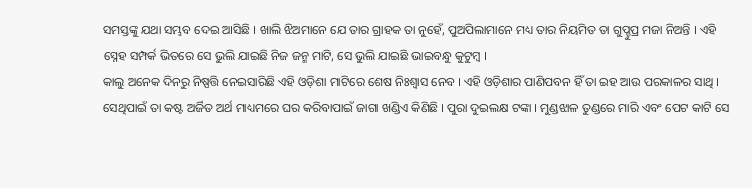ସମସ୍ତଙ୍କୁ ଯଥା ସମ୍ଭବ ଦେଇ ଆସିଛି । ଖାଲି ଝିଅମାନେ ଯେ ତାର ଗ୍ରାହକ ତା ନୁହେଁ, ପୁଅପିଲାମାନେ ମଧ୍ୟ ତାର ନିୟମିତ ତା ଗୁପ୍ଚୁପ୍ର ମଜା ନିଅନ୍ତି । ଏହି ସ୍ନେହ ସମ୍ପର୍କ ଭିତରେ ସେ ଭୁଲି ଯାଇଛି ନିଜ ଜନ୍ମ ମାଟି, ସେ ଭୁଲି ଯାଇଛି ଭାଇବନ୍ଧୁ କୁଟୁମ୍ବ ।
କାଲୁ ଅନେକ ଦିନରୁ ନିଷ୍ପତ୍ତି ନେଇସାରିଛି ଏହି ଓଡ଼ିଶା ମାଟିରେ ଶେଷ ନିଃଶ୍ୱାସ ନେବ । ଏହି ଓଡ଼ିଶାର ପାଣିପବନ ହିଁ ତା ଇହ ଆଉ ପରକାଳର ସାଥି । ସେଥିପାଇଁ ତା କଷ୍ଟ ଅର୍ଜିତ ଅର୍ଥ ମାଧ୍ୟମରେ ଘର କରିବାପାଇଁ ଜାଗା ଖଣ୍ଡିଏ କିଣିଛି । ପୁରା ଦୁଇଲକ୍ଷ ଟଙ୍କା । ମୁଣ୍ଡଝାଳ ତୁଣ୍ଡରେ ମାରି ଏବଂ ପେଟ କାଟି ସେ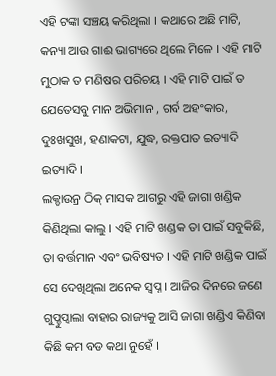ଏହି ଟଙ୍କା ସଞ୍ଚୟ କରିଥିଲା । କଥାରେ ଅଛି ମାଟି, କନ୍ୟା ଆଉ ଗାଈ ଭାଗ୍ୟରେ ଥିଲେ ମିଳେ । ଏହି ମାଟି ମୁଠାକ ତ ମଣିଷର ପରିଚୟ । ଏହି ମାଟି ପାଇଁ ତ ଯେତେସବୁ ମାନ ଅଭିମାନ , ଗର୍ବ ଅହଂକାର, ଦୁଃଖସୁଖ, ହଣାକଟା, ଯୁଦ୍ଧ, ରକ୍ତପାତ ଇତ୍ୟାଦି ଇତ୍ୟାଦି ।
ଲକ୍ଡାଉନ୍ର ଠିକ୍ ମାସକ ଆଗରୁ ଏହି ଜାଗା ଖଣ୍ଡିକ କିଣିଥିଲା କାଲୁ । ଏହି ମାଟି ଖଣ୍ଡକ ତା ପାଇଁ ସବୁକିଛି, ତା ବର୍ତ୍ତମାନ ଏବଂ ଭବିଷ୍ୟତ । ଏହି ମାଟି ଖଣ୍ଡିକ ପାଇଁ ସେ ଦେଖିଥିଲା ଅନେକ ସ୍ୱପ୍ନ । ଆଜିର ଦିନରେ ଜଣେ ଗୁପ୍ଚୁପ୍ବାଲା ବାହାର ରାଜ୍ୟକୁ ଆସି ଜାଗା ଖଣ୍ଡିଏ କିଣିବା କିଛି କମ ବଡ କଥା ନୁହେଁ ।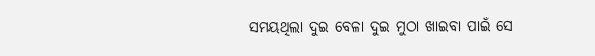ସମୟଥିଲା ଦୁଇ ବେଳା ଦୁଇ ମୁଠା ଖାଇବା ପାଇଁ ସେ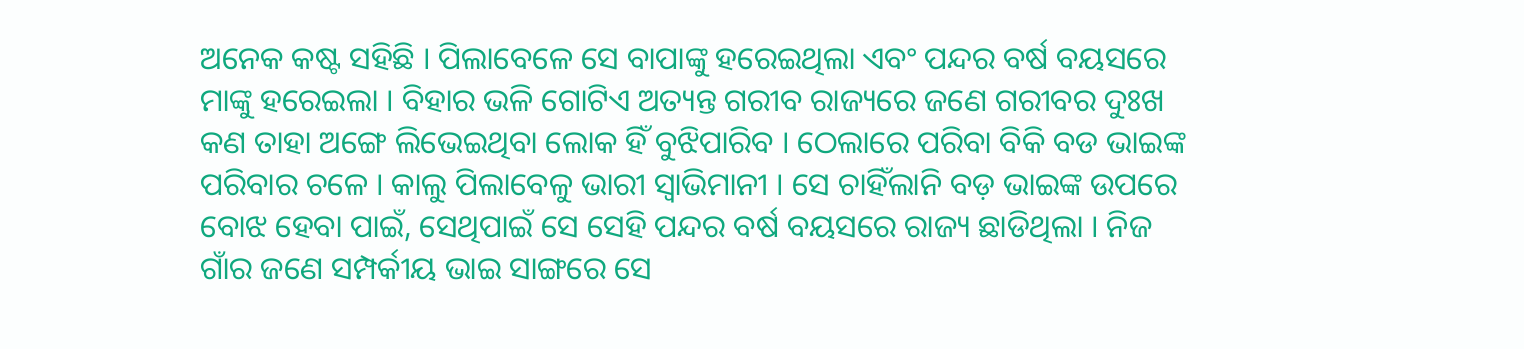ଅନେକ କଷ୍ଟ ସହିଛି । ପିଲାବେଳେ ସେ ବାପାଙ୍କୁ ହରେଇଥିଲା ଏବଂ ପନ୍ଦର ବର୍ଷ ବୟସରେ ମାଙ୍କୁ ହରେଇଲା । ବିହାର ଭଳି ଗୋଟିଏ ଅତ୍ୟନ୍ତ ଗରୀବ ରାଜ୍ୟରେ ଜଣେ ଗରୀବର ଦୁଃଖ କଣ ତାହା ଅଙ୍ଗେ ଲିଭେଇଥିବା ଲୋକ ହିଁ ବୁଝିପାରିବ । ଠେଲାରେ ପରିବା ବିକି ବଡ ଭାଇଙ୍କ ପରିବାର ଚଳେ । କାଲୁ ପିଲାବେଳୁ ଭାରୀ ସ୍ୱାଭିମାନୀ । ସେ ଚାହିଁଲାନି ବଡ଼ ଭାଇଙ୍କ ଉପରେ ବୋଝ ହେବା ପାଇଁ, ସେଥିପାଇଁ ସେ ସେହି ପନ୍ଦର ବର୍ଷ ବୟସରେ ରାଜ୍ୟ ଛାଡିଥିଲା । ନିଜ ଗାଁର ଜଣେ ସମ୍ପର୍କୀୟ ଭାଇ ସାଙ୍ଗରେ ସେ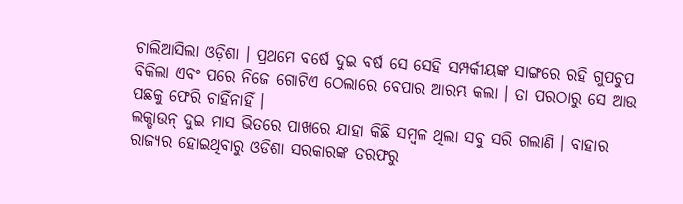ଚାଲିଆସିଲା ଓଡ଼ିଶା । ପ୍ରଥମେ ବର୍ଷେ ଦୁଇ ବର୍ଷ ସେ ସେହି ସମ୍ପର୍କୀୟଙ୍କ ସାଙ୍ଗରେ ରହି ଗୁପଚୁପ ବିକିଲା ଏବଂ ପରେ ନିଜେ ଗୋଟିଏ ଠେଲାରେ ବେପାର ଆରମ୍ଭ କଲା । ତା ପରଠାରୁ ସେ ଆଉ ପଛକୁ ଫେରି ଚାହିଁନାହିଁ ।
ଲକ୍ଡାଉନ୍ ଦୁଇ ମାସ ଭିତରେ ପାଖରେ ଯାହା କିଛି ସମ୍ବଳ ଥିଲା ସବୁ ସରି ଗଲାଣି । ବାହାର ରାଜ୍ୟର ହୋଇଥିବାରୁ ଓଡିଶା ସରକାରଙ୍କ ତରଫରୁ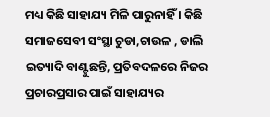ମଧ୍ୟ କିଛି ସାହାଯ୍ୟ ମିଳି ପାରୁନାହିଁ । କିଛି ସମାଜସେବୀ ସଂସ୍ଥା ଚୁଡା,ଚାଉଳ , ଡାଲି ଇତ୍ୟାଦି ବାଣ୍ଟୁଛନ୍ତି, ପ୍ରତିବଦଳରେ ନିଜର ପ୍ରଚାରପ୍ରସାର ପାଇଁ ସାହାଯ୍ୟର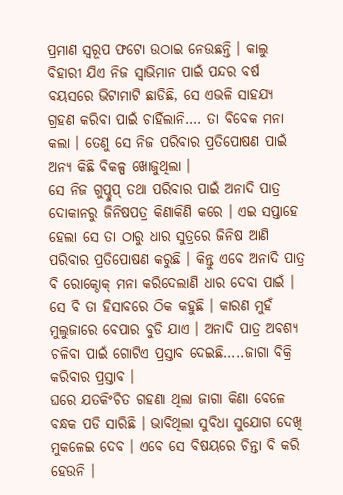ପ୍ରମାଣ ସ୍ୱରୂପ ଫଟୋ ଉଠାଇ ନେଉଛନ୍ତି । କାଲୁ ବିହାରୀ ଯିଏ ନିଜ ସ୍ବାଭିମାନ ପାଇଁ ପନ୍ଦର ବର୍ଷ ବୟସରେ ଭିଟାମାଟି ଛାଡିଛି, ସେ ଏଭଳି ସାହଯ୍ୟ ଗ୍ରହଣ କରିବା ପାଇଁ ଚାହିଁଲାନି…. ତା ବିବେକ ମନା କଲା । ତେଣୁ ସେ ନିଜ ପରିବାର ପ୍ରତିପୋଷଣ ପାଇଁ ଅନ୍ୟ କିଛି ବିକଳ୍ପ ଖୋଜୁଥିଲା ।
ସେ ନିଜ ଗୁପ୍ଚୁପ୍ ତଥା ପରିବାର ପାଇଁ ଅନାଦି ପାତ୍ର ଦୋକାନରୁ ଜିନିଷପତ୍ର କିଣାକିଣି କରେ । ଏଇ ସପ୍ତାହେ ହେଲା ସେ ତା ଠାରୁ ଧାର ସୁତ୍ରରେ ଜିନିଷ ଆଣି ପରିବାର ପ୍ରତିପୋଷଣ କରୁଛି । କିନ୍ତୁ ଏବେ ଅନାଦି ପାତ୍ର ବି ରୋକ୍ଠୋକ୍ ମନା କରିଦେଲାଣି ଧାର ଦେବା ପାଇଁ । ସେ ବି ତା ହିସାବରେ ଠିକ କହୁଛି । କାରଣ ମୁହଁ ମୁଲୁଜାରେ ବେପାର ବୁଡି ଯାଏ । ଅନାଦି ପାତ୍ର ଅବଶ୍ୟ ଚଳିବା ପାଇଁ ଗୋଟିଏ ପ୍ରସ୍ତାବ ଦେଇଛି…..ଜାଗା ବିକ୍ରି କରିବାର ପ୍ରସ୍ତାବ ।
ଘରେ ଯତକିଂଚିତ ଗହଣା ଥିଲା ଜାଗା କିଣା ବେଳେ ବନ୍ଧକ ପଡି ସାରିଛି । ଭାବିଥିଲା ସୁବିଧା ସୁଯୋଗ ଦେଖି ମୁକଳେଇ ଦେବ । ଏବେ ସେ ବିଷୟରେ ଚିନ୍ତା ବି କରି ହେଉନି ।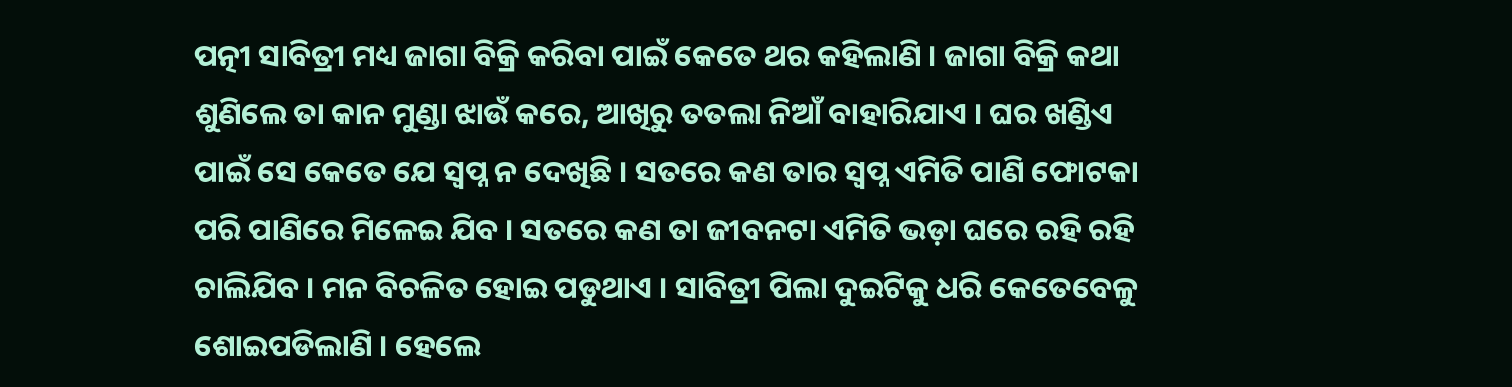ପତ୍ନୀ ସାବିତ୍ରୀ ମଧ୍ୟ ଜାଗା ବିକ୍ରି କରିବା ପାଇଁ କେତେ ଥର କହିଲାଣି । ଜାଗା ବିକ୍ରି କଥା ଶୁଣିଲେ ତା କାନ ମୁଣ୍ଡା ଝାଉଁ କରେ, ଆଖିରୁ ତତଲା ନିଆଁ ବାହାରିଯାଏ । ଘର ଖଣ୍ଡିଏ ପାଇଁ ସେ କେତେ ଯେ ସ୍ୱପ୍ନ ନ ଦେଖିଛି । ସତରେ କଣ ତାର ସ୍ୱପ୍ନ ଏମିତି ପାଣି ଫୋଟକା ପରି ପାଣିରେ ମିଳେଇ ଯିବ । ସତରେ କଣ ତା ଜୀବନଟା ଏମିତି ଭଡ଼ା ଘରେ ରହି ରହି ଚାଲିଯିବ । ମନ ବିଚଳିତ ହୋଇ ପଡୁଥାଏ । ସାବିତ୍ରୀ ପିଲା ଦୁଇଟିକୁ ଧରି କେତେବେଳୁ ଶୋଇପଡିଲାଣି । ହେଲେ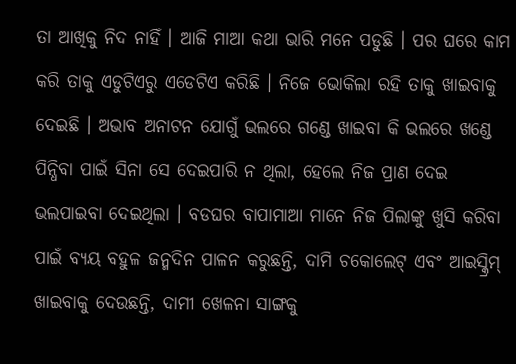ତା ଆଖିକୁ ନିଦ ନାହିଁ । ଆଜି ମାଆ କଥା ଭାରି ମନେ ପଡୁଛି । ପର ଘରେ କାମ କରି ତାକୁ ଏଡୁଟିଏରୁ ଏଡେଟିଏ କରିଛି । ନିଜେ ଭୋକିଲା ରହି ତାକୁ ଖାଇବାକୁ ଦେଇଛି । ଅଭାବ ଅନାଟନ ଯୋଗୁଁ ଭଲରେ ଗଣ୍ଡେ ଖାଇବା କି ଭଲରେ ଖଣ୍ଡେ ପିନ୍ଧିବା ପାଇଁ ସିନା ସେ ଦେଇପାରି ନ ଥିଲା, ହେଲେ ନିଜ ପ୍ରାଣ ଦେଇ ଭଲପାଇବା ଦେଇଥିଲା । ବଡଘର ବାପାମାଆ ମାନେ ନିଜ ପିଲାଙ୍କୁ ଖୁସି କରିବା ପାଇଁ ବ୍ୟୟ ବହୁଳ ଜନ୍ମଦିନ ପାଳନ କରୁଛନ୍ତି, ଦାମି ଚକୋଲେଟ୍ ଏବଂ ଆଇସ୍କ୍ରିମ୍ ଖାଇବାକୁ ଦେଉଛନ୍ତି, ଦାମୀ ଖେଳନା ସାଙ୍ଗକୁ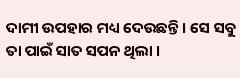ଦାମୀ ଉପହାର ମଧ୍ୟ ଦେଉଛନ୍ତି । ସେ ସବୁ ତା ପାଇଁ ସାତ ସପନ ଥିଲା ।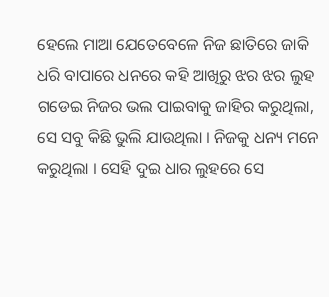ହେଲେ ମାଆ ଯେତେବେଳେ ନିଜ ଛାତିରେ ଜାକି ଧରି ବାପାରେ ଧନରେ କହି ଆଖିରୁ ଝର ଝର ଲୁହ ଗଡେଇ ନିଜର ଭଲ ପାଇବାକୁ ଜାହିର କରୁଥିଲା, ସେ ସବୁ କିଛି ଭୁଲି ଯାଉଥିଲା । ନିଜକୁ ଧନ୍ୟ ମନେ କରୁଥିଲା । ସେହି ଦୁଇ ଧାର ଲୁହରେ ସେ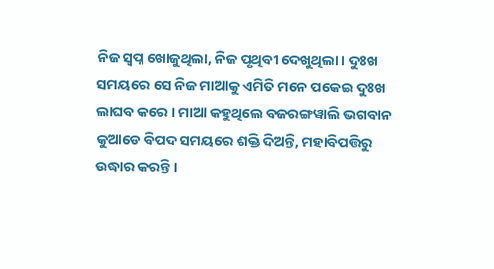ନିଜ ସ୍ୱପ୍ନ ଖୋଜୁଥିଲା, ନିଜ ପୃଥିବୀ ଦେଖୁଥିଲା । ଦୁଃଖ ସମୟରେ ସେ ନିଜ ମାଆକୁ ଏମିତି ମନେ ପକେଇ ଦୁଃଖ ଲାଘବ କରେ । ମାଆ କହୁଥିଲେ ବଜରଙ୍ଗୱାଲି ଭଗବାନ କୁଆଡେ ବିପଦ ସମୟରେ ଶକ୍ତି ଦିଅନ୍ତି, ମହାବିପତ୍ତିରୁ ଉଦ୍ଧାର କରନ୍ତି ।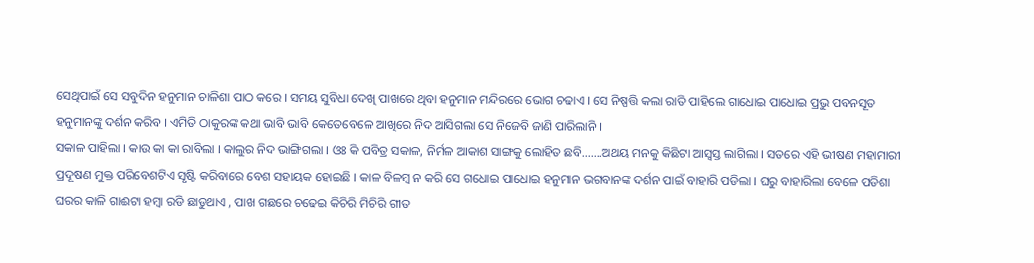ସେଥିପାଇଁ ସେ ସବୁଦିନ ହନୁମାନ ଚାଳିଶା ପାଠ କରେ । ସମୟ ସୁବିଧା ଦେଖି ପାଖରେ ଥିବା ହନୁମାନ ମନ୍ଦିରରେ ଭୋଗ ଚଢାଏ । ସେ ନିଷ୍ପତ୍ତି କଲା ରାତି ପାହିଲେ ଗାଧୋଇ ପାଧୋଇ ପ୍ରଭୁ ପବନସୂତ ହନୁମାନଙ୍କୁ ଦର୍ଶନ କରିବ । ଏମିତି ଠାକୁରଙ୍କ କଥା ଭାବି ଭାବି କେତେବେଳେ ଆଖିରେ ନିଦ ଆସିଗଲା ସେ ନିଜେବି ଜାଣି ପାରିଲାନି ।
ସକାଳ ପାହିଲା । କାଉ କା କା ରାବିଲା । କାଲୁର ନିଦ ଭାଙ୍ଗିଗଲା । ଓଃ କି ପବିତ୍ର ସକାଳ, ନିର୍ମଳ ଆକାଶ ସାଙ୍ଗକୁ ଲୋହିତ ଛବି…….ଅଥୟ ମନକୁ କିଛିଟା ଆସ୍ୱସ୍ତ ଲାଗିଲା । ସତରେ ଏହି ଭୀଷଣ ମହାମାରୀ ପ୍ରଦୂଷଣ ମୁକ୍ତ ପରିବେଶଟିଏ ସୃଷ୍ଟି କରିବାରେ ବେଶ ସହାୟକ ହୋଇଛି । କାଳ ବିଳମ୍ବ ନ କରି ସେ ଗଧୋଇ ପାଧୋଇ ହନୁମାନ ଭଗବାନଙ୍କ ଦର୍ଶନ ପାଇଁ ବାହାରି ପଡିଲା । ଘରୁ ବାହାରିଲା ବେଳେ ପଡିଶା ଘରର କାଳି ଗାଈଟା ହମ୍ବା ରଡି ଛାଡୁଥାଏ , ପାଖ ଗଛରେ ଚଢେଇ କିଚିରି ମିଚିରି ଗୀତ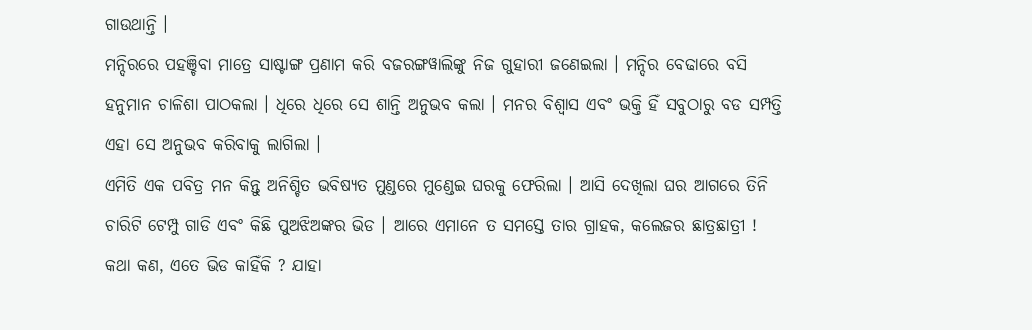ଗାଉଥାନ୍ତି ।
ମନ୍ଦିରରେ ପହଞ୍ଚିବା ମାତ୍ରେ ସାଷ୍ଟାଙ୍ଗ ପ୍ରଣାମ କରି ବଜରଙ୍ଗୱାଲିଙ୍କୁ ନିଜ ଗୁହାରୀ ଜଣେଇଲା । ମନ୍ଦିର ବେଢାରେ ବସି ହନୁମାନ ଚାଳିଶା ପାଠକଲା । ଧିରେ ଧିରେ ସେ ଶାନ୍ତି ଅନୁଭବ କଲା । ମନର ବିଶ୍ୱାସ ଏବଂ ଭକ୍ତି ହିଁ ସବୁଠାରୁ ବଡ ସମ୍ପତ୍ତି ଏହା ସେ ଅନୁଭବ କରିବାକୁ ଲାଗିଲା ।
ଏମିତି ଏକ ପବିତ୍ର ମନ କିନ୍ତୁ ଅନିଶ୍ଚିତ ଭବିଷ୍ୟତ ମୁଣ୍ଡରେ ମୁଣ୍ଡେଇ ଘରକୁ ଫେରିଲା । ଆସି ଦେଖିଲା ଘର ଆଗରେ ତିନି ଚାରିଟି ଟେମ୍ପୁ ଗାଡି ଏବଂ କିଛି ପୁଅଝିଅଙ୍କର ଭିଡ । ଆରେ ଏମାନେ ତ ସମସ୍ତେ ତାର ଗ୍ରାହକ, କଲେଜର ଛାତ୍ରଛାତ୍ରୀ ! କଥା କଣ, ଏତେ ଭିଡ କାହିଁକି ? ଯାହା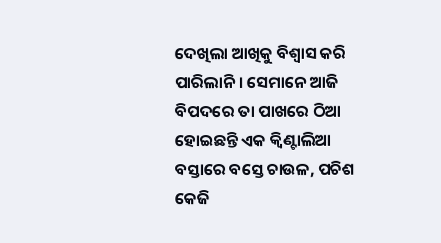ଦେଖିଲା ଆଖିକୁ ବିଶ୍ୱାସ କରି ପାରିଲାନି । ସେମାନେ ଆଜି ବିପଦରେ ତା ପାଖରେ ଠିଆ ହୋଇଛନ୍ତି ଏକ କ୍ୱିଣ୍ଟାଲିଆ ବସ୍ତାରେ ବସ୍ତେ ଚାଉଳ, ପଚିଶ କେଜି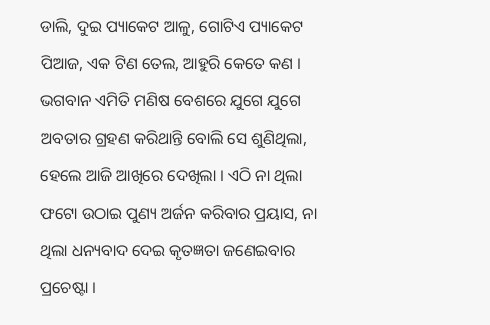ଡାଲି, ଦୁଇ ପ୍ୟାକେଟ ଆଳୁ, ଗୋଟିଏ ପ୍ୟାକେଟ ପିଆଜ, ଏକ ଟିଣ ତେଲ, ଆହୁରି କେତେ କଣ । ଭଗବାନ ଏମିତି ମଣିଷ ବେଶରେ ଯୁଗେ ଯୁଗେ ଅବତାର ଗ୍ରହଣ କରିଥାନ୍ତି ବୋଲି ସେ ଶୁଣିଥିଲା, ହେଲେ ଆଜି ଆଖିରେ ଦେଖିଲା । ଏଠି ନା ଥିଲା ଫଟୋ ଉଠାଇ ପୁଣ୍ୟ ଅର୍ଜନ କରିବାର ପ୍ରୟାସ, ନା ଥିଲା ଧନ୍ୟବାଦ ଦେଇ କୃତଜ୍ଞତା ଜଣେଇବାର ପ୍ରଚେଷ୍ଟା ।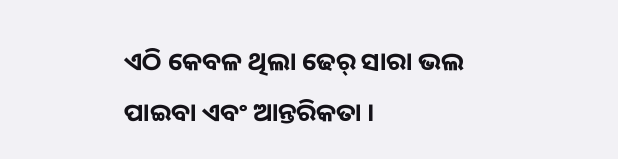ଏଠି କେବଳ ଥିଲା ଢେର୍ ସାରା ଭଲ ପାଇବା ଏବଂ ଆନ୍ତରିକତା ।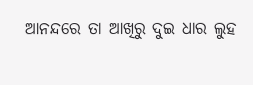ଆନନ୍ଦରେ ତା ଆଖିରୁ ଦୁଇ ଧାର ଲୁହ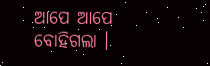ଆପେ ଆପେ ବୋହିଗଲା ।